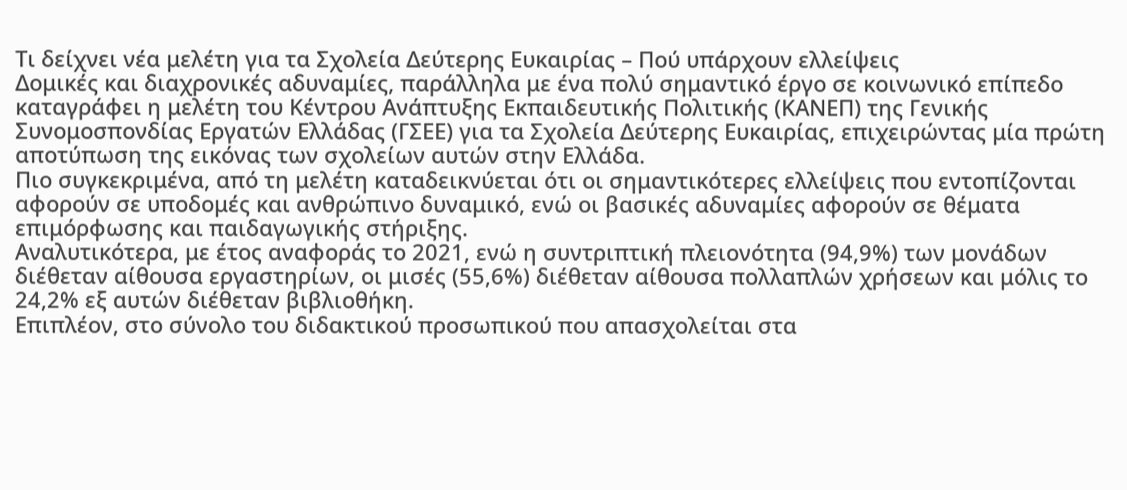Τι δείχνει νέα μελέτη για τα Σχολεία Δεύτερης Ευκαιρίας – Πού υπάρχουν ελλείψεις
Δομικές και διαχρονικές αδυναμίες, παράλληλα με ένα πολύ σημαντικό έργο σε κοινωνικό επίπεδο καταγράφει η μελέτη του Κέντρου Ανάπτυξης Εκπαιδευτικής Πολιτικής (ΚΑΝΕΠ) της Γενικής Συνομοσπονδίας Εργατών Ελλάδας (ΓΣΕΕ) για τα Σχολεία Δεύτερης Ευκαιρίας, επιχειρώντας μία πρώτη αποτύπωση της εικόνας των σχολείων αυτών στην Ελλάδα.
Πιο συγκεκριμένα, από τη μελέτη καταδεικνύεται ότι οι σημαντικότερες ελλείψεις που εντοπίζονται αφορούν σε υποδομές και ανθρώπινο δυναμικό, ενώ οι βασικές αδυναμίες αφορούν σε θέματα επιμόρφωσης και παιδαγωγικής στήριξης.
Αναλυτικότερα, με έτος αναφοράς το 2021, ενώ η συντριπτική πλειονότητα (94,9%) των μονάδων διέθεταν αίθουσα εργαστηρίων, οι μισές (55,6%) διέθεταν αίθουσα πολλαπλών χρήσεων και μόλις το 24,2% εξ αυτών διέθεταν βιβλιοθήκη.
Επιπλέον, στο σύνολο του διδακτικού προσωπικού που απασχολείται στα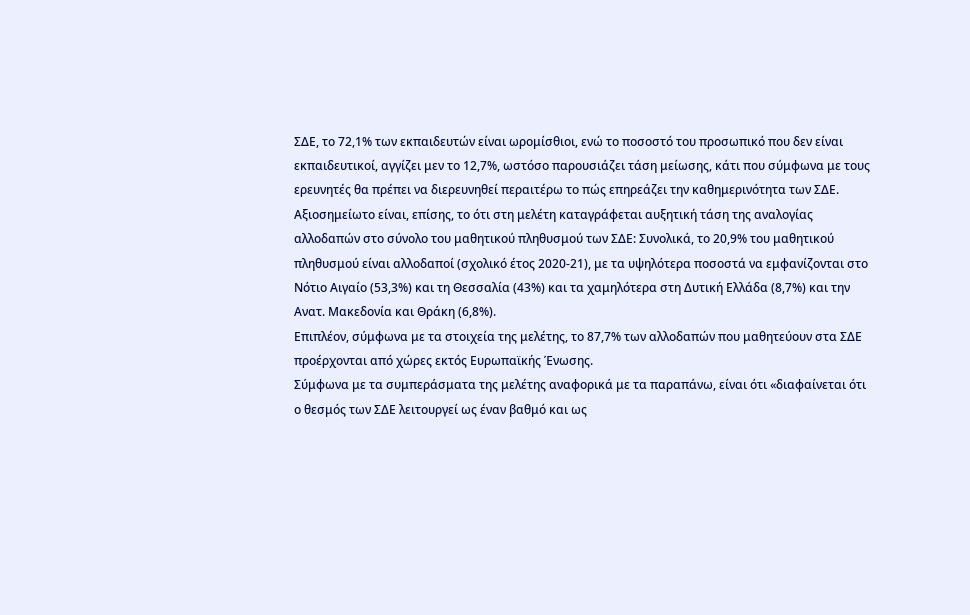ΣΔΕ, το 72,1% των εκπαιδευτών είναι ωρομίσθιοι, ενώ το ποσοστό του προσωπικό που δεν είναι εκπαιδευτικοί, αγγίζει μεν το 12,7%, ωστόσο παρουσιάζει τάση μείωσης, κάτι που σύμφωνα με τους ερευνητές θα πρέπει να διερευνηθεί περαιτέρω το πώς επηρεάζει την καθημερινότητα των ΣΔΕ.
Αξιοσημείωτο είναι, επίσης, το ότι στη μελέτη καταγράφεται αυξητική τάση της αναλογίας αλλοδαπών στο σύνολο του μαθητικού πληθυσμού των ΣΔΕ: Συνολικά, το 20,9% του μαθητικού πληθυσμού είναι αλλοδαποί (σχολικό έτος 2020-21), με τα υψηλότερα ποσοστά να εμφανίζονται στο Νότιο Αιγαίο (53,3%) και τη Θεσσαλία (43%) και τα χαμηλότερα στη Δυτική Ελλάδα (8,7%) και την Ανατ. Μακεδονία και Θράκη (6,8%).
Επιπλέον, σύμφωνα με τα στοιχεία της μελέτης, το 87,7% των αλλοδαπών που μαθητεύουν στα ΣΔΕ προέρχονται από χώρες εκτός Ευρωπαϊκής Ένωσης.
Σύμφωνα με τα συμπεράσματα της μελέτης αναφορικά με τα παραπάνω, είναι ότι «διαφαίνεται ότι ο θεσμός των ΣΔΕ λειτουργεί ως έναν βαθμό και ως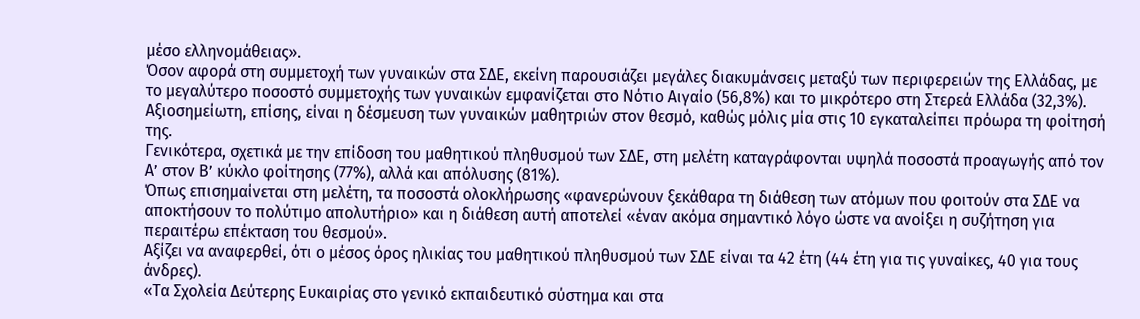μέσο ελληνομάθειας».
Όσον αφορά στη συμμετοχή των γυναικών στα ΣΔΕ, εκείνη παρουσιάζει μεγάλες διακυμάνσεις μεταξύ των περιφερειών της Ελλάδας, με το μεγαλύτερο ποσοστό συμμετοχής των γυναικών εμφανίζεται στο Νότιο Αιγαίο (56,8%) και το μικρότερο στη Στερεά Ελλάδα (32,3%). Αξιοσημείωτη, επίσης, είναι η δέσμευση των γυναικών μαθητριών στον θεσμό, καθώς μόλις μία στις 10 εγκαταλείπει πρόωρα τη φοίτησή της.
Γενικότερα, σχετικά με την επίδοση του μαθητικού πληθυσμού των ΣΔΕ, στη μελέτη καταγράφονται υψηλά ποσοστά προαγωγής από τον Α’ στον Β’ κύκλο φοίτησης (77%), αλλά και απόλυσης (81%).
Όπως επισημαίνεται στη μελέτη, τα ποσοστά ολοκλήρωσης «φανερώνουν ξεκάθαρα τη διάθεση των ατόμων που φοιτούν στα ΣΔΕ να αποκτήσουν το πολύτιμο απολυτήριο» και η διάθεση αυτή αποτελεί «έναν ακόμα σημαντικό λόγο ώστε να ανοίξει η συζήτηση για περαιτέρω επέκταση του θεσμού».
Αξίζει να αναφερθεί, ότι ο μέσος όρος ηλικίας του μαθητικού πληθυσμού των ΣΔΕ είναι τα 42 έτη (44 έτη για τις γυναίκες, 40 για τους άνδρες).
«Τα Σχολεία Δεύτερης Ευκαιρίας στο γενικό εκπαιδευτικό σύστημα και στα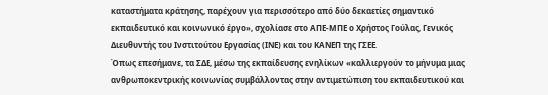καταστήματα κράτησης, παρέχουν για περισσότερο από δύο δεκαετίες σημαντικό εκπαιδευτικό και κοινωνικό έργο», σχολίασε στο ΑΠΕ-ΜΠΕ ο Χρήστος Γούλας, Γενικός Διευθυντής του Ινστιτούτου Εργασίας (ΙΝΕ) και του ΚΑΝΕΠ της ΓΣΕΕ.
Όπως επεσήμανε, τα ΣΔΕ, μέσω της εκπαίδευσης ενηλίκων «καλλιεργούν το μήνυμα μιας ανθρωποκεντρικής κοινωνίας συμβάλλοντας στην αντιμετώπιση του εκπαιδευτικού και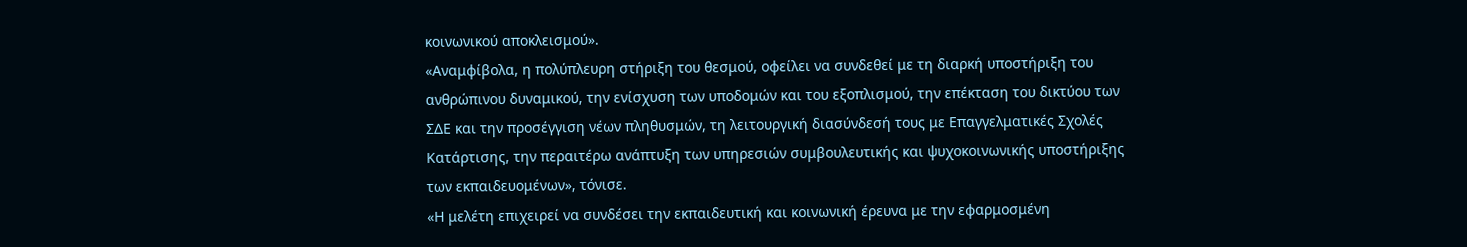κοινωνικού αποκλεισμού».
«Αναμφίβολα, η πολύπλευρη στήριξη του θεσμού, οφείλει να συνδεθεί με τη διαρκή υποστήριξη του ανθρώπινου δυναμικού, την ενίσχυση των υποδομών και του εξοπλισμού, την επέκταση του δικτύου των ΣΔΕ και την προσέγγιση νέων πληθυσμών, τη λειτουργική διασύνδεσή τους με Επαγγελματικές Σχολές Κατάρτισης, την περαιτέρω ανάπτυξη των υπηρεσιών συμβουλευτικής και ψυχοκοινωνικής υποστήριξης των εκπαιδευομένων», τόνισε.
«Η μελέτη επιχειρεί να συνδέσει την εκπαιδευτική και κοινωνική έρευνα με την εφαρμοσμένη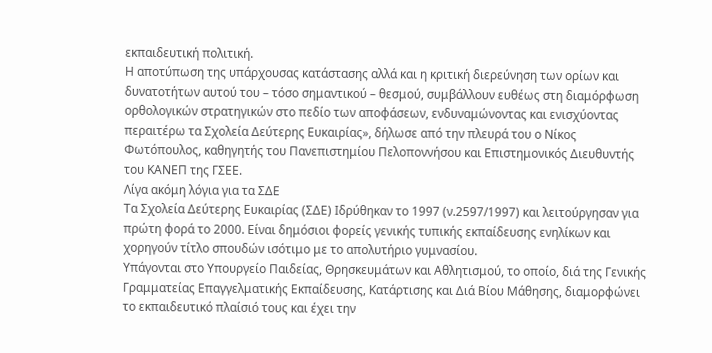εκπαιδευτική πολιτική.
Η αποτύπωση της υπάρχουσας κατάστασης αλλά και η κριτική διερεύνηση των ορίων και δυνατοτήτων αυτού του – τόσο σημαντικού – θεσμού, συμβάλλουν ευθέως στη διαμόρφωση ορθολογικών στρατηγικών στο πεδίο των αποφάσεων, ενδυναμώνοντας και ενισχύοντας περαιτέρω τα Σχολεία Δεύτερης Ευκαιρίας», δήλωσε από την πλευρά του ο Νίκος Φωτόπουλος, καθηγητής του Πανεπιστημίου Πελοποννήσου και Επιστημονικός Διευθυντής του ΚΑΝΕΠ της ΓΣΕΕ.
Λίγα ακόμη λόγια για τα ΣΔΕ
Τα Σχολεία Δεύτερης Ευκαιρίας (ΣΔΕ) Ιδρύθηκαν το 1997 (ν.2597/1997) και λειτούργησαν για πρώτη φορά το 2000. Είναι δημόσιοι φορείς γενικής τυπικής εκπαίδευσης ενηλίκων και χορηγούν τίτλο σπουδών ισότιμο με το απολυτήριο γυμνασίου.
Υπάγονται στο Υπουργείο Παιδείας, Θρησκευμάτων και Αθλητισμού, το οποίο, διά της Γενικής Γραμματείας Επαγγελματικής Εκπαίδευσης, Κατάρτισης και Διά Βίου Μάθησης, διαμορφώνει το εκπαιδευτικό πλαίσιό τους και έχει την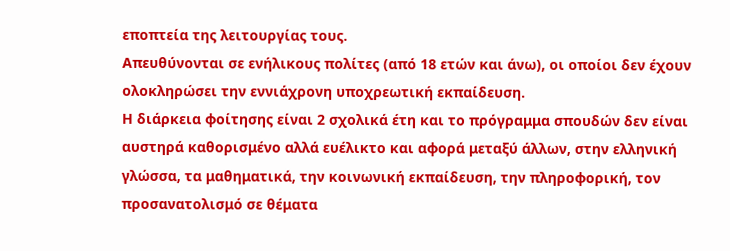εποπτεία της λειτουργίας τους.
Απευθύνονται σε ενήλικους πολίτες (από 18 ετών και άνω), οι οποίοι δεν έχουν ολοκληρώσει την εννιάχρονη υποχρεωτική εκπαίδευση.
Η διάρκεια φοίτησης είναι 2 σχολικά έτη και το πρόγραμμα σπουδών δεν είναι αυστηρά καθορισμένο αλλά ευέλικτο και αφορά μεταξύ άλλων, στην ελληνική γλώσσα, τα μαθηματικά, την κοινωνική εκπαίδευση, την πληροφορική, τον προσανατολισμό σε θέματα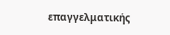επαγγελματικής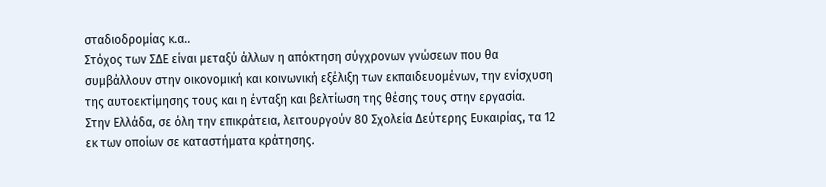σταδιοδρομίας κ.α..
Στόχος των ΣΔΕ είναι μεταξύ άλλων η απόκτηση σύγχρονων γνώσεων που θα συμβάλλουν στην οικονομική και κοινωνική εξέλιξη των εκπαιδευομένων, την ενίσχυση της αυτοεκτίμησης τους και η ένταξη και βελτίωση της θέσης τους στην εργασία.
Στην Ελλάδα, σε όλη την επικράτεια, λειτουργούν 80 Σχολεία Δεύτερης Ευκαιρίας, τα 12 εκ των οποίων σε καταστήματα κράτησης.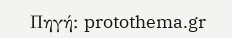Πηγή: protothema.gr